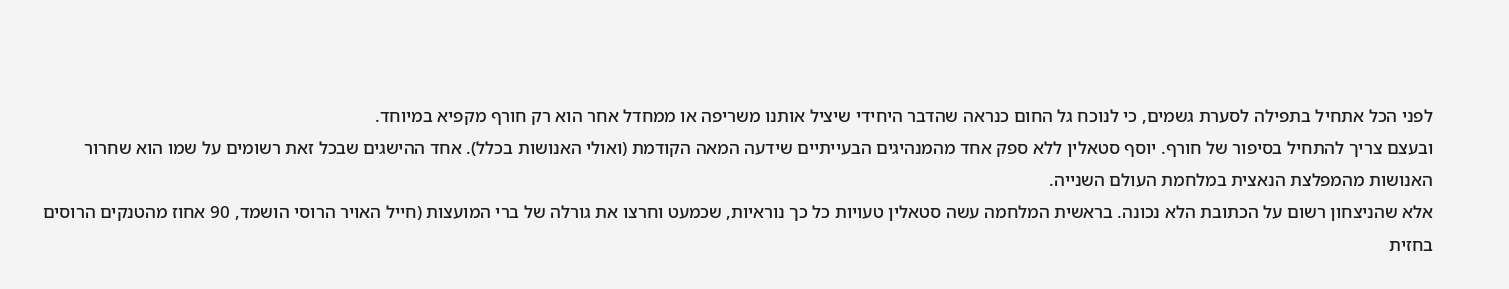לפני הכל אתחיל בתפילה לסערת גשמים, כי לנוכח גל החום כנראה שהדבר היחידי שיציל אותנו משריפה או ממחדל אחר הוא רק חורף מקפיא במיוחד.
ובעצם צריך להתחיל בסיפור של חורף. יוסף סטאלין ללא ספק אחד מהמנהיגים הבעייתיים שידעה המאה הקודמת (ואולי האנושות בכלל). אחד ההישגים שבכל זאת רשומים על שמו הוא שחרור האנושות מהמפלצת הנאצית במלחמת העולם השנייה.
אלא שהניצחון רשום על הכתובת הלא נכונה. בראשית המלחמה עשה סטאלין טעויות כל כך נוראיות, שכמעט וחרצו את גורלה של ברי המועצות (חייל האויר הרוסי הושמד, 90 אחוז מהטנקים הרוסים בחזית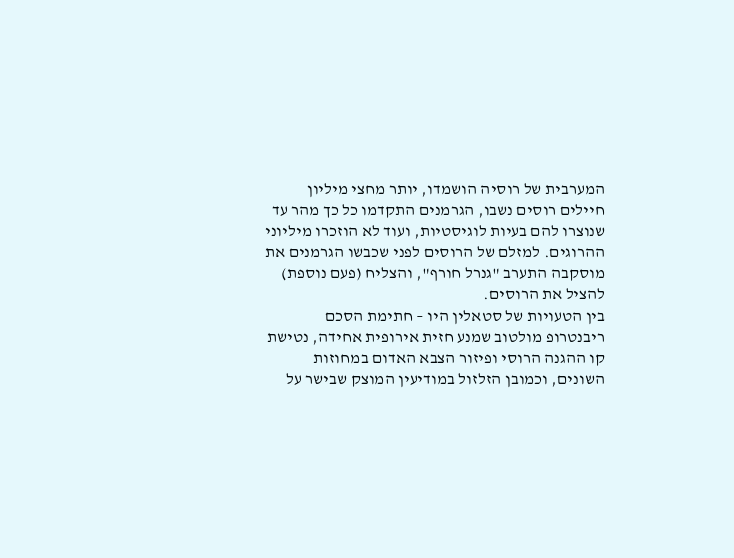המערבית של רוסיה הושמדו, יותר מחצי מיליון חיילים רוסים נשבו, הגרמנים התקדמו כל כך מהר עד שנוצרו להם בעיות לוגיסטיות, ועוד לא הוזכרו מיליוני ההרוגים. למזלם של הרוסים לפני שכבשו הגרמנים את מוסקבה התערב "גנרל חורף", והצליח (פעם נוספת) להציל את הרוסים.
בין הטעויות של סטאלין היו – חתימת הסכם ריבנטרופ מולטוב שמנע חזית אירופית אחידה, נטישת קו ההגנה הרוסי ופיזור הצבא האדום במחוזות השונים, וכמובן הזלזול במודיעין המוצק שבישר על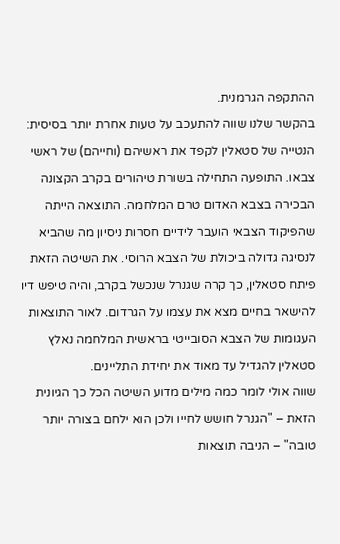ההתקפה הגרמנית.
בהקשר שלנו שווה להתעכב על טעות אחרת יותר בסיסית: הנטייה של סטאלין לקפד את ראשיהם (וחייהם) של ראשי צבאו. התופעה התחילה בשורת טיהורים בקרב הקצונה הבכירה בצבא האדום טרם המלחמה. התוצאה הייתה שהפיקוד הצבאי הועבר לידיים חסרות ניסיון מה שהביא לנסיגה גדולה ביכולת של הצבא הרוסי. את השיטה הזאת פיתח סטאלין, כך קרה שגנרל שנכשל בקרב, והיה טיפש דיו להישאר בחיים מצא את עצמו על הגרדום. לאור התוצאות העגומות של הצבא הסובייטי בראשית המלחמה נאלץ סטאלין להגדיל עד מאוד את יחידת התליינים.
שווה אולי לומר כמה מילים מדוע השיטה הכל כך הגיונית הזאת – "הגנרל חושש לחייו ולכן הוא ילחם בצורה יותר טובה" – הניבה תוצאות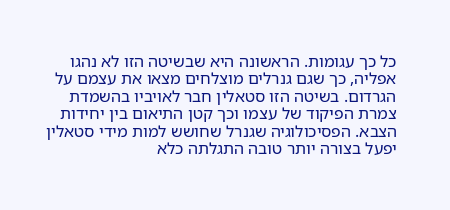כל כך עגומות. הראשונה היא שבשיטה הזו לא נהגו אפליה, כך שגם גנרלים מוצלחים מצאו את עצמם על הגרדום. בשיטה הזו סטאלין חבר לאויביו בהשמדת צמרת הפיקוד של עצמו וכך קטן התיאום בין יחידות הצבא. הפסיכולוגיה שגנרל שחושש למות מידי סטאלין יפעל בצורה יותר טובה התגלתה כלא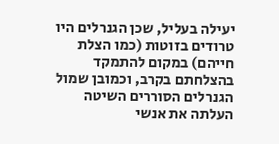יעילה בעליל, שכן הגנרלים היו טרודים בזוטות (כמו הצלת חייהם) במקום להתמקד בהצלחתם בקרב, וכמובן שמול הגנרלים הסוררים השיטה העלתה את אנשי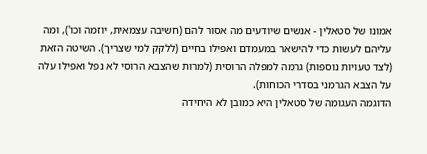אמונו של סטאלין - אנשים שיודעים מה אסור להם (חשיבה עצמאית, יוזמה וכו'), ומה עליהם לעשות כדי להישאר במעמדם ואפילו בחיים (ללקק למי שצריך). השיטה הזאת (לצד טעויות נוספות) גרמה למפלה הרוסית (למרות שהצבא הרוסי לא נפל ואפילו עלה על הצבא הגרמני בסדרי הכוחות).
הדוגמה העגומה של סטאלין היא כמובן לא היחידה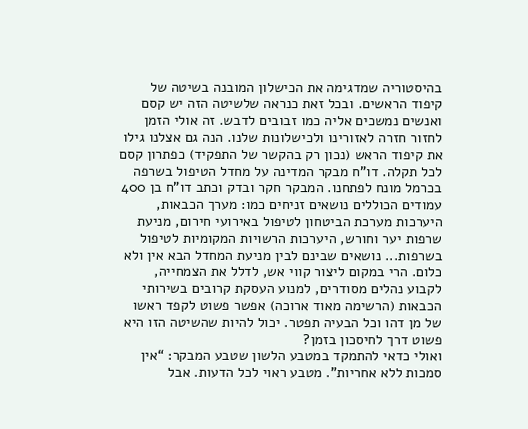בהיסטוריה שמדגימה את הכישלון המובנה בשיטה של קיפוד הראשים. ובכל זאת כנראה שלשיטה הזה יש קסם ואנשים נמשכים אליה כמו זבובים לדבש. זה אולי הזמן לחזור חזרה לאזורינו ולכישלונות שלנו. הנה גם אצלנו גילו את קיפוד הראש (נכון רק בהקשר של התפקיד) כפתרון קסם לכל תקלה. דו"ח מבקר המדינה על מחדל הטיפול בשרפה בכרמל מונח לפתחנו. המבקר חקר ובדק וכתב דו"ח בן 400 עמודים הכוללים נושאים זניחים כמו: מערך הכבאות, היערכות מערכת הביטחון לטיפול באירועי חירום, מניעת שרפות יער וחורש, היערכות הרשויות המקומיות לטיפול בשרפות... נושאים שבינם לבין מניעת המחדל הבא אין ולא כלום. הרי במקום ליצור קווי אש, לדלל את הצמחייה, לקבוע נהלים מסודרים, למנוע העסקת קרובים בשירותי הכבאות (הרשימה מאוד ארוכה) אפשר פשוט לקפד ראשו של מן דהו וכל הבעיה תפטר. יכול להיות שהשיטה הזו היא פשוט דרך לחיסכון בזמן?
ואולי כדאי להתמקד במטבע הלשון שטבע המבקר: “אין סמכות ללא אחריות". מטבע ראוי לכל הדעות. אבל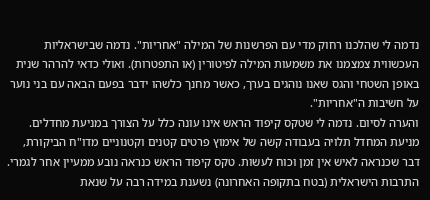נדמה לי שהלכנו רחוק מדי עם הפרשנות של המילה "אחריות". נדמה שבישראליות העכשווית צמצמנו את משמעות המילה לפיטורין (או התפטרות). ואולי כדאי להרהר שנית באופן השטחי והגס שאנו נוהגים בערך, כאשר מחנך כלשהו ידבר בפעם הבאה עם בני נוער על חשיבות ה"אחריות".
והערה לסיום. נדמה לי שטקס קיפוד הראש אינו עונה כלל על הצורך במניעת מחדלים. מניעת המחדל תלויה בעבודה קשה של אימוץ פרטים קטנים וקטנוניים מדו"ח הביקורת, דבר שכנראה לאיש אין זמן וכוח לעשות. טקס קיפוד הראש כנראה נובע ממעיין אחר לגמרי. התרבות הישראלית (בטח בתקופה האחרונה) נשענת במידה רבה על שנאת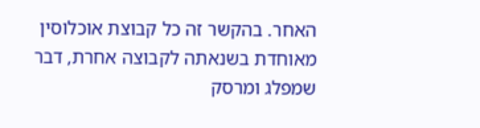האחר. בהקשר זה כל קבוצת אוכלוסין מאוחדת בשנאתה לקבוצה אחרת, דבר שמפלג ומרסק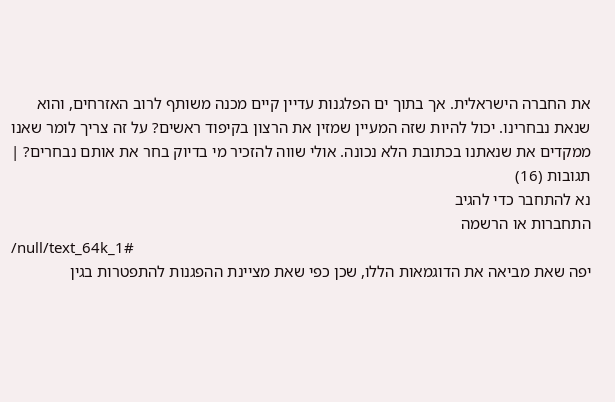את החברה הישראלית. אך בתוך ים הפלגנות עדיין קיים מכנה משותף לרוב האזרחים, והוא שנאת נבחרינו. יכול להיות שזה המעיין שמזין את הרצון בקיפוד ראשים? על זה צריך לומר שאנו ממקדים את שנאתנו בכתובת הלא נכונה. אולי שווה להזכיר מי בדיוק בחר את אותם נבחרים? |
תגובות (16)
נא להתחבר כדי להגיב
התחברות או הרשמה
/null/text_64k_1#
יפה שאת מביאה את הדוגמאות הללו, שכן כפי שאת מציינת ההפגנות להתפטרות בגין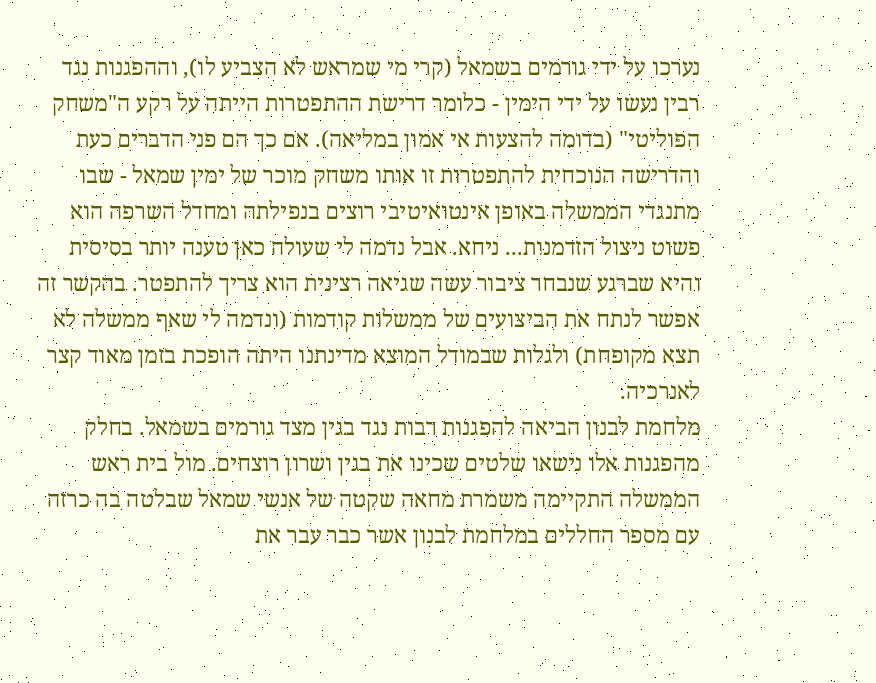נערכו על ידי גורמים בשמאל (קרי מי שמראש לא הצביע לו), וההפגנות נגד רבין נעשו על ידי הימין - כלומר דרישת ההתפטרות הייתה על רקע ה"משחק הפוליטי" (בדומה להצעות אי אמון במליאה). אם כך הם פני הדברים כעת והדרישה הנוכחית להתפטרות זו אותו משחק מוכר של ימין שמאל - שבו מתנגדי הממשלה באופן אינטואיטיבי רוצים בנפילתה ומחדל השרפה הוא פשוט ניצול הזדמנות... ניחא. אבל נדמה לי שעולה כאן טענה יותר בסיסית והיא שברגע שנבחר ציבור עשה שגיאה רצינית הוא צריך להתפטר. בהקשר זה אפשר לנתח את הביצועים של ממשלות קודמות (ונדמה לי שאף ממשלה לא תצא מקופחת) ולגלות שבמודל המוצא מדינתנו היתה הופכת בזמן מאוד קצר לאנרכיה.
מלחמת לבנון הביאה להפגנות רבות נגד בגין מצד גורמים בשמאל. בחלק מהפגנות אלו נישאו שלטים שכינו את בגין ושרון רוצחים. מול בית ראש הממשלה התקיימה משמרת מחאה שקטה של אנשי שמאל שבלטה בה כרזה עם מספר החללים במלחמת לבנון אשר כבר עבר את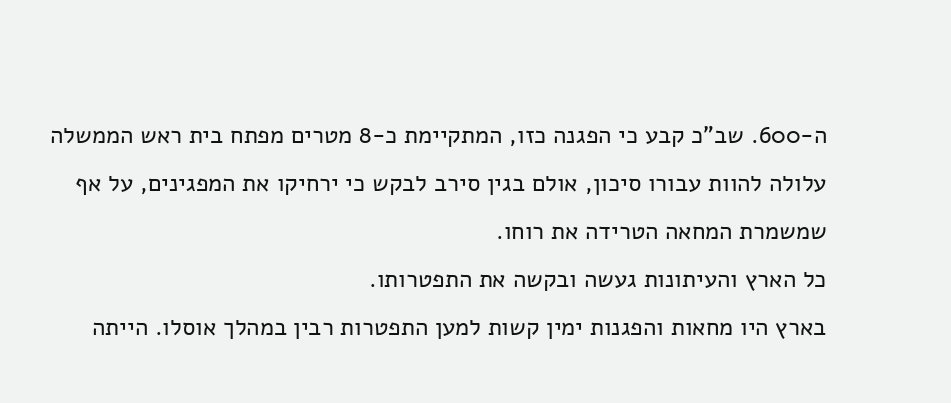ה-600. שב"כ קבע כי הפגנה כזו, המתקיימת כ-8 מטרים מפתח בית ראש הממשלה עלולה להוות עבורו סיכון, אולם בגין סירב לבקש כי ירחיקו את המפגינים, על אף שמשמרת המחאה הטרידה את רוחו.
כל הארץ והעיתונות געשה ובקשה את התפטרותו.
בארץ היו מחאות והפגנות ימין קשות למען התפטרות רבין במהלך אוסלו. הייתה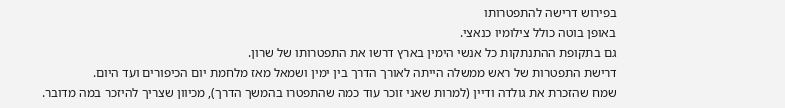בפירוש דרישה להתפטרותו
באופן בוטה כולל צילומיו כנאצי.
גם בתקופת ההתנתקות כל אנשי הימין בארץ דרשו את התפטרותו של שרון.
דרישת התפטרות של ראש ממשלה הייתה לאורך הדרך בין ימין ושמאל מאז מלחמת יום הכיפורים ועד היום.
שמח שהזכרת את גולדה ודיין (למרות שאני זוכר עוד כמה שהתפטרו בהמשך הדרך), מכיוון שצריך להיזכר במה מדובר.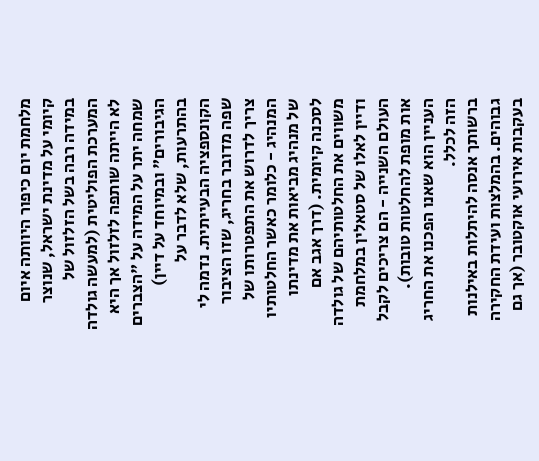מלחמת יום כיפור היוותה איום קיומי על מדינת ישראל, שנוצר במידה רבה בשל הזלזול של המערכת הפוליטית (למעשה גולדה לא הייתה שותפה לזלזול אך היא שמחה יתר על המידה על "הצברים הגיבורים" ובמיוחד על דיין) בהתרעות, שלא לדבר על הקונספציה הבעייתית. נדמה לי שפה מדובר בחריג, שזו הציבור צריך לדרוש את התפטרותו של המנהיג - כלומר כאשר החלטותיו של מנהיג מביאות את מדינתו לסכנה קיומית. (דרך אגב אם משווים את החלטותיהם של גולדה ודיין לאלו של סטאלין במלחמת העולם השנייה - הם צריכים לקבל אות מופת להחלטות טובות). העניין הוא שאנו הפכנו את החריג הזה לכלל.
ברשותך אנסה להיתלות באילנות גבוהים. בהמלצות ועידת החקירה בעקבות אירועי אוקטובר (אך גם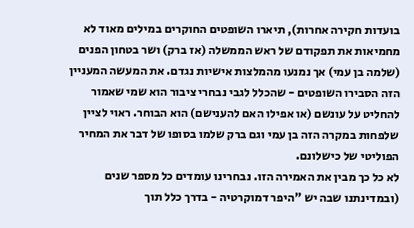בועדות חקירה אחרות), תיארו השופטים החוקרים במילים מאוד לא מחמיאות את תפקודם של ראש הממשלה (אז ברק) ושר בטחון הפנים (שלמה בן עמי) אך נמנעו מהמלצות אישיות נגדם. את המעשה המעניין הזה הסבירו השופטים - שהכלל לגבי נבחרי ציבור הוא שמי שאמור להחליט על עונשם (או אפילו האם להענישם) הוא הבוחר. ראוי לציין שלפחות במקרה הזה בן עמי וגם ברק שלמו בסופו של דבר את המחיר הפוליטי של כישלונם.
לא כל כך מבין את האמירה הזו. נבחרינו עומדים כל מספר שנים (ובמדינתנו שבה יש "היפר דמוקרטיה - בדרך כלל תוך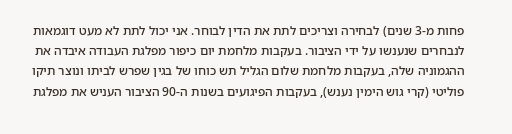פחות מ-3 שנים) לבחירה וצריכים לתת את הדין לבוחר. אני יכול לתת לא מעט דוגמאות לנבחרים שנענשו על ידי הציבור. בעקבות מלחמת יום כיפור מפלגת העבודה איבדה את ההגמוניה שלה, בעקבות מלחמת שלום הגליל תש כוחו של בגין שפרש לביתו ונוצר תיקו פוליטי (קרי גוש הימין נענש), בעקבות הפיגועים בשנות ה-90 הציבור העניש את מפלגת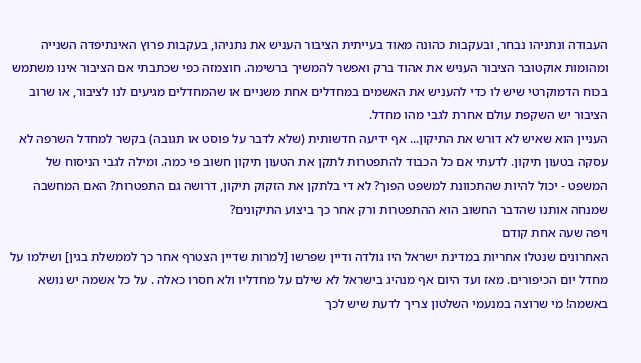העבודה ונתניהו נבחר, ובעקבות כהונה מאוד בעייתית הציבור העניש את נתניהו, בעקבות פרוץ האינתיפדה השנייה ומהומות אוקטובר הציבור העניש את אהוד ברק ואפשר להמשיך ברשימה. חוצמזה כפי שכתבתי אם הציבור אינו משתמש בכוח הדמוקרטי שיש לו כדי להעניש את האשמים במחדלים אחת משניים או שהמחדלים מגיעים לנו לציבור, או שרוב הציבור יש השקפת עולם אחרת לגבי מהו מחדל.
העניין הוא שאיש לא דורש את התיקון... אף ידיעה חדשותית (שלא לדבר על פוסט או תגובה) בקשר למחדל השרפה לא עסקה בטעון תיקון. לדעתי אם כל הכבוד להתפטרות לתקן את הטעון תיקון חשוב פי כמה. ומילה לגבי הניסוח של המשפט - יכול להיות שהתכוונת למשפט הפוך? לא די בלתקן את הזקוק תיקון, דרושה גם התפטרות? האם המחשבה שמנחה אותנו שהדבר החשוב הוא ההתפטרות ורק אחר כך ביצוע התיקונים?
ויפה שעה אחת קודם
האחרונים שנטלו אחריות במדינת ישראל היו גולדה ודיין שפרשו [למרות שדיין הצטרף אחר כך לממשלת בגין] ושילמו על מחדל יום הכיפורים. מאז ועד היום אף מנהיג בישראל לא שילם על מחדליו ולא חסרו כאלה . על כל אשמה יש נושא באשמה! מי שרוצה במנעמי השלטון צריך לדעת שיש לכך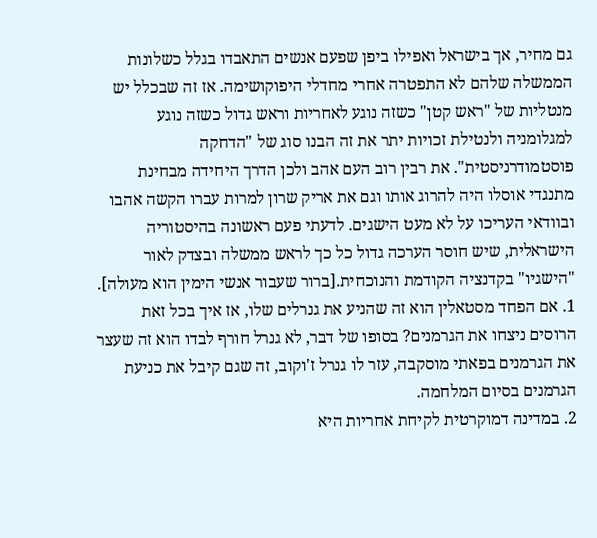גם מחיר, אך בישראל ואפילו ביפן שפעם אנשים התאבדו בגלל כשלונות הממשלה שלהם לא התפטרה אחרי מחדלי היפוקושימה. אז זה שבכלל יש מנטליות של "ראש קטן" כשזה נוגע לאחריות וראש גדול כשזה נוגע למגלומניה ולנטילת זכויות יתר את זה הבנו סוג של "הדחקה פוסטמודרניסטית". את רבין רוב העם אהב ולכן הדרך היחידה מבחינת מתנגדי אוסלו היה להרוג אותו וגם את אריק שרון למרות עברו הקשה אהבו ובוודאי העריכו על לא מעט הישגים. לדעתי פעם ראשונה בהיסטוריה הישראלית, שיש חוסר הערכה גדול כל כך לראש ממשלה ובצדק לאור "הישגיו" בקדנציה הקודמת והנוכחית.[ברור שעבור אנשי הימין הוא מעולה].
1. אם הפחד מסטאלין הוא זה שהניע את גנרלים שלו, אז איך בכל זאת הרוסים ניצחו את הגרמנים? בסופו של דבר, לא גנרל חורף לבדו הוא זה שעצר את הגרמנים בפאתי מוסקבה, עזר לו גנרל ז'וקוב, זה שגם קיבל את כניעת הגרמנים בסיום המלחמה.
2. במדינה דמוקרטית לקיחת אחריות היא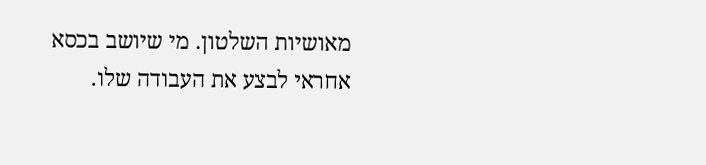מאושיות השלטון. מי שיושב בכסא אחראי לבצע את העבודה שלו.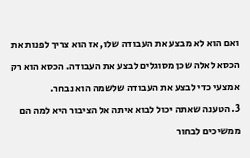ואם הוא לא מבצע את העבודה שלו, אז הוא צריך לפנות את הכסא לאלה שכן מסוגלים לבצע את העבודה. הכסא הוא רק אמצעי כדי לבצע את העבודה שלשמה הוא נבחר.
3. הטענה שאתה יכול לבוא איתה אל הציבור היא למה הם ממשיכים לבחור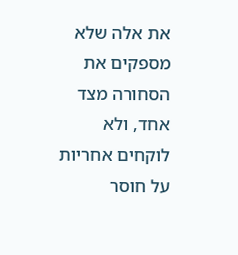את אלה שלא מספקים את הסחורה מצד אחד, ולא לוקחים אחריות על חוסר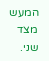המעש מצד שני.